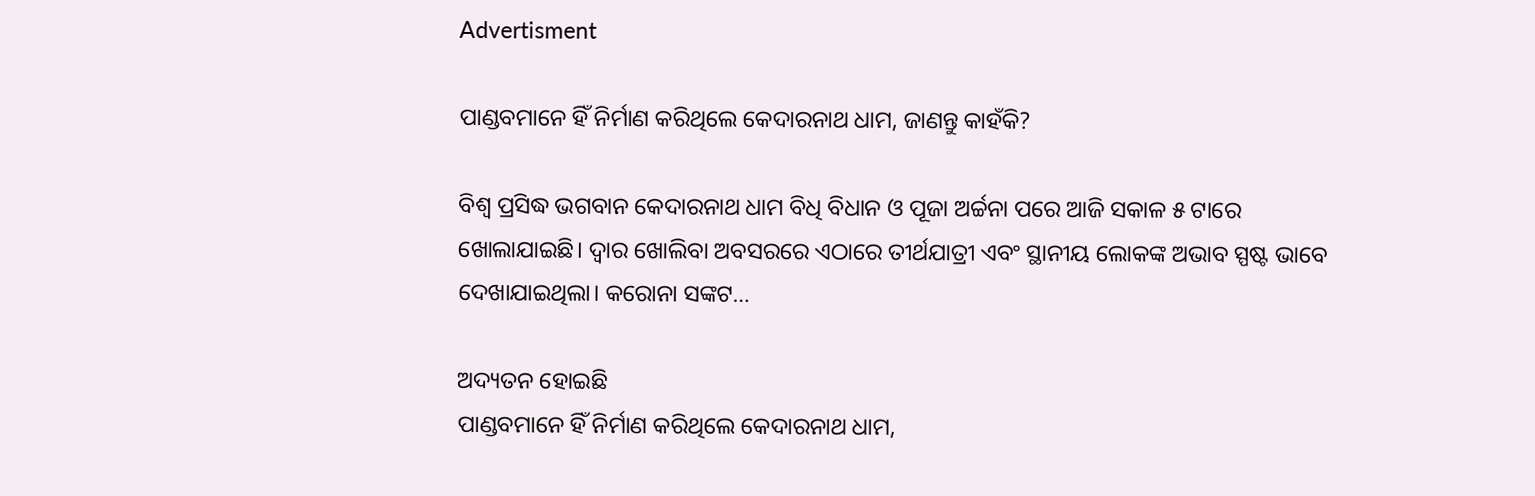Advertisment

ପାଣ୍ଡବମାନେ ହିଁ ନିର୍ମାଣ କରିଥିଲେ କେଦାରନାଥ ଧାମ, ଜାଣନ୍ତୁ କାହଁକି?

ବିଶ୍ୱ ପ୍ରସିଦ୍ଧ ଭଗବାନ କେଦାରନାଥ ଧାମ ବିଧି ବିଧାନ ଓ ପୂଜା ଅର୍ଚ୍ଚନା ପରେ ଆଜି ସକାଳ ୫ ଟାରେ ଖୋଲାଯାଇଛି। ଦ୍ଵାର ଖୋଲିବା ଅବସରରେ ଏଠାରେ ତୀର୍ଥଯାତ୍ରୀ ଏବଂ ସ୍ଥାନୀୟ ଲୋକଙ୍କ ଅଭାବ ସ୍ପଷ୍ଟ ଭାବେ ଦେଖାଯାଇଥିଲା। କରୋନା ସଙ୍କଟ…

ଅଦ୍ୟତନ ହୋଇଛି
ପାଣ୍ଡବମାନେ ହିଁ ନିର୍ମାଣ କରିଥିଲେ କେଦାରନାଥ ଧାମ,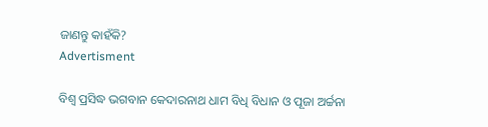ଜାଣନ୍ତୁ କାହଁକି?
Advertisment

ବିଶ୍ୱ ପ୍ରସିଦ୍ଧ ଭଗବାନ କେଦାରନାଥ ଧାମ ବିଧି ବିଧାନ ଓ ପୂଜା ଅର୍ଚ୍ଚନା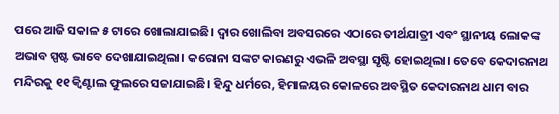ପରେ ଆଜି ସକାଳ ୫ ଟାରେ ଖୋଲାଯାଇଛି। ଦ୍ଵାର ଖୋଲିବା ଅବସରରେ ଏଠାରେ ତୀର୍ଥଯାତ୍ରୀ ଏବଂ ସ୍ଥାନୀୟ ଲୋକଙ୍କ ଅଭାବ ସ୍ପଷ୍ଟ ଭାବେ ଦେଖାଯାଇଥିଲା। କରୋନା ସଙ୍କଟ କାରଣରୁ ଏଭଳି ଅବସ୍ଥା ସୃଷ୍ଟି ହୋଇଥିଲା। ତେବେ କେଦାରନାଥ ମନ୍ଦିରକୁ ୧୧ କ୍ୱିଣ୍ଟାଲ ଫୁଲରେ ସଜାଯାଇଛି। ହିନ୍ଦୁ ଧର୍ମରେ, ହିମାଳୟର କୋଳରେ ଅବସ୍ଥିତ କେଦାରନାଥ ଧାମ ବାର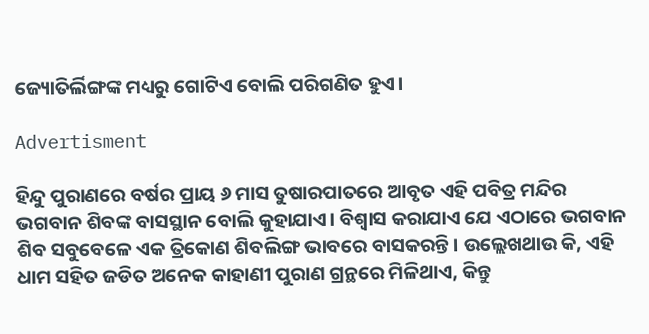ଜ୍ୟୋତିର୍ଲିଙ୍ଗଙ୍କ ମଧ୍ୟରୁ ଗୋଟିଏ ବୋଲି ପରିଗଣିତ ହୁଏ।

Advertisment

ହିନ୍ଦୁ ପୁରାଣରେ ବର୍ଷର ପ୍ରାୟ ୬ ମାସ ତୁଷାରପାତରେ ଆବୃତ ଏହି ପବିତ୍ର ମନ୍ଦିର ଭଗବାନ ଶିବଙ୍କ ବାସସ୍ଥାନ ବୋଲି କୁହାଯାଏ। ବିଶ୍ୱାସ କରାଯାଏ ଯେ ଏଠାରେ ଭଗବାନ ଶିବ ସବୁବେଳେ ଏକ ତ୍ରିକୋଣ ଶିବଲିଙ୍ଗ ଭାବରେ ବାସକରନ୍ତି। ଉଲ୍ଲେଖଥାଉ କି, ଏହି ଧାମ ସହିତ ଜଡିତ ଅନେକ କାହାଣୀ ପୁରାଣ ଗ୍ରନ୍ଥରେ ମିଳିଥାଏ, କିନ୍ତୁ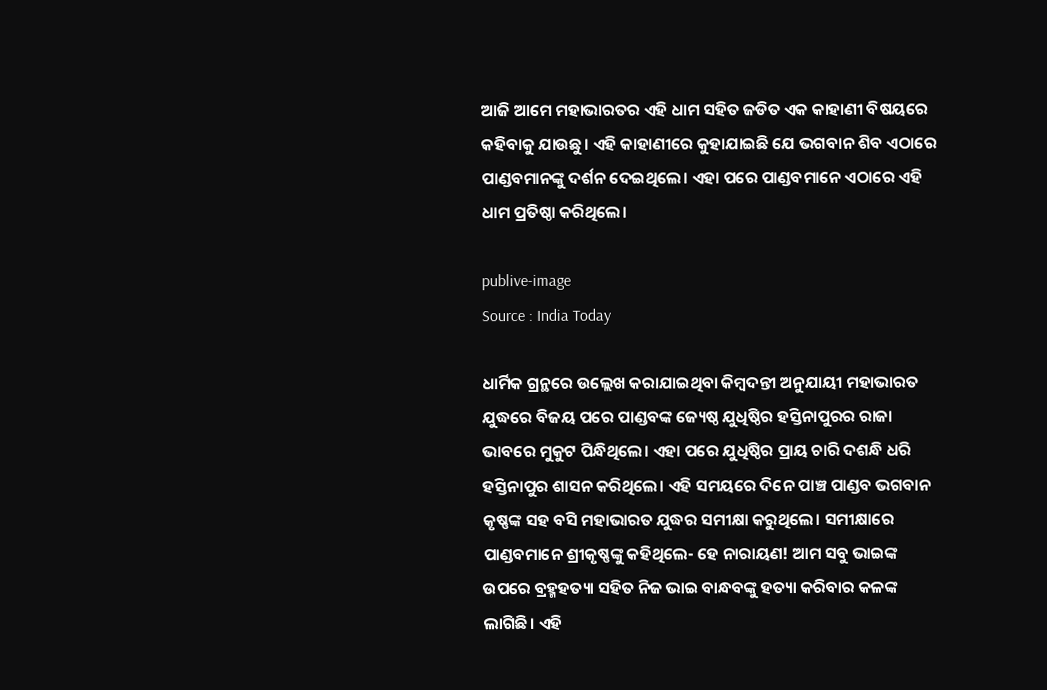ଆଜି ଆମେ ମହାଭାରତର ଏହି ଧାମ ସହିତ ଜଡିତ ଏକ କାହାଣୀ ବିଷୟରେ କହିବାକୁ ଯାଉଛୁ। ଏହି କାହାଣୀରେ କୁହାଯାଇଛି ଯେ ଭଗବାନ ଶିବ ଏଠାରେ ପାଣ୍ଡବମାନଙ୍କୁ ଦର୍ଶନ ଦେଇଥିଲେ। ଏହା ପରେ ପାଣ୍ଡବମାନେ ଏଠାରେ ଏହି ଧାମ ପ୍ରତିଷ୍ଠା କରିଥିଲେ।

publive-image
Source : India Today

ଧାର୍ମିକ ଗ୍ରନ୍ଥରେ ଉଲ୍ଲେଖ କରାଯାଇଥିବା କିମ୍ବଦନ୍ତୀ ଅନୁଯାୟୀ ମହାଭାରତ ଯୁଦ୍ଧରେ ବିଜୟ ପରେ ପାଣ୍ଡବଙ୍କ ଜ୍ୟେଷ୍ଠ ଯୁଧିଷ୍ଠିର ହସ୍ତିନାପୁରର ରାଜା ଭାବରେ ମୁକୁଟ ପିନ୍ଧିଥିଲେ। ଏହା ପରେ ଯୁଧିଷ୍ଠିର ପ୍ରାୟ ଚାରି ଦଶନ୍ଧି ଧରି ହସ୍ତିନାପୁର ଶାସନ କରିଥିଲେ। ଏହି ସମୟରେ ଦିନେ ପାଞ୍ଚ ପାଣ୍ଡବ ଭଗବାନ କୃଷ୍ଣଙ୍କ ସହ ବସି ମହାଭାରତ ଯୁଦ୍ଧର ସମୀକ୍ଷା କରୁଥିଲେ। ସମୀକ୍ଷାରେ ପାଣ୍ଡବମାନେ ଶ୍ରୀକୃଷ୍ଣଙ୍କୁ କହିଥିଲେ- ହେ ନାରାୟଣ! ଆମ ସବୁ ଭାଇଙ୍କ ଉପରେ ବ୍ରହ୍ମହତ୍ୟା ସହିତ ନିଜ ଭାଇ ବାନ୍ଧବଙ୍କୁ ହତ୍ୟା କରିବାର କଳଙ୍କ ଲାଗିଛି। ଏହି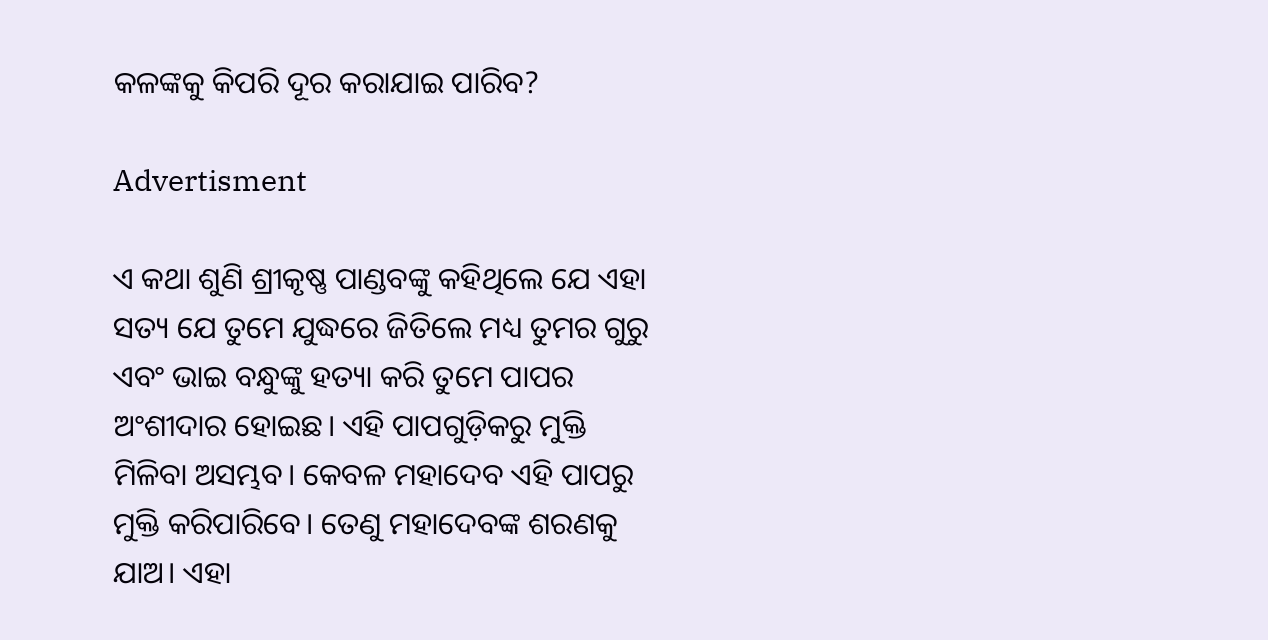କଳଙ୍କକୁ କିପରି ଦୂର କରାଯାଇ ପାରିବ?

Advertisment

ଏ କଥା ଶୁଣି ଶ୍ରୀକୃଷ୍ଣ ପାଣ୍ଡବଙ୍କୁ କହିଥିଲେ ଯେ ଏହା ସତ୍ୟ ଯେ ତୁମେ ଯୁଦ୍ଧରେ ଜିତିଲେ ମଧ୍ୟ ତୁମର ଗୁରୁ ଏବଂ ଭାଇ ବନ୍ଧୁଙ୍କୁ ହତ୍ୟା କରି ତୁମେ ପାପର ଅଂଶୀଦାର ହୋଇଛ। ଏହି ପାପଗୁଡ଼ିକରୁ ମୁକ୍ତି ମିଳିବା ଅସମ୍ଭବ। କେବଳ ମହାଦେବ ଏହି ପାପରୁ ମୁକ୍ତି କରିପାରିବେ। ତେଣୁ ମହାଦେବଙ୍କ ଶରଣକୁ ଯାଅ। ଏହା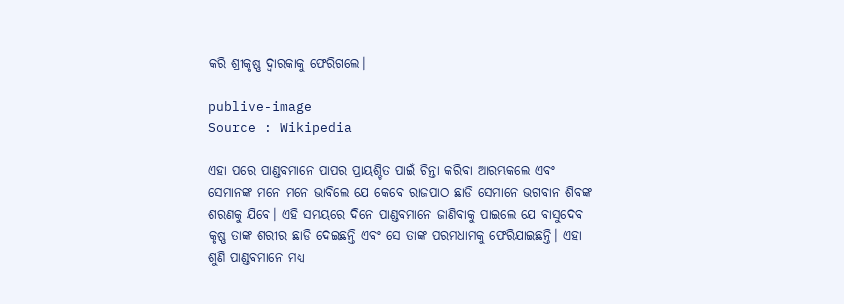କରି ଶ୍ରୀକୃଷ୍ଣ ଦ୍ୱାରକାକୁ ଫେରିଗଲେ।

publive-image
Source : Wikipedia

ଏହା ପରେ ପାଣ୍ଡବମାନେ ପାପର ପ୍ରାୟଶ୍ଚିତ ପାଇଁ ଚିନ୍ତା କରିବା ଆରମ୍ଭକଲେ ଏବଂ ସେମାନଙ୍କ ମନେ ମନେ ଭାବିଲେ ଯେ କେବେ ରାଜପାଠ ଛାଡି ସେମାନେ ଭଗବାନ ଶିବଙ୍କ ଶରଣକୁ ଯିବେ। ଏହି ସମୟରେ ଦିନେ ପାଣ୍ଡବମାନେ ଜାଣିବାକୁ ପାଇଲେ ଯେ ବାସୁଦେବ କୃଷ୍ଣ ତାଙ୍କ ଶରୀର ଛାଡି ଦେଇଛନ୍ତି ଏବଂ ସେ ତାଙ୍କ ପରମଧାମକୁ ଫେରିଯାଇଛନ୍ତି। ଏହା ଶୁଣି ପାଣ୍ଡବମାନେ ମଧ୍ୟ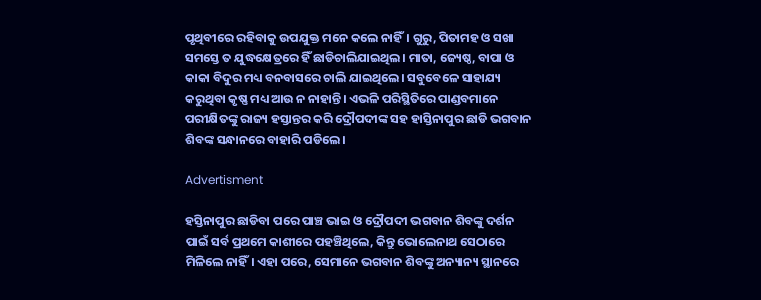ପୃଥିବୀରେ ରହିବାକୁ ଉପଯୁକ୍ତ ମନେ କଲେ ନାହିଁ। ଗୁରୁ, ପିତାମହ ଓ ସଖା ସମସ୍ତେ ତ ଯୁଦ୍ଧକ୍ଷେତ୍ରରେ ହିଁ ଛାଡିଚାଲିଯାଇଥିଲ। ମାତା, ଜ୍ୟେଷ୍ଠ, ବାପା ଓ କାକା ବିଦୁର ମଧ୍ୟ ବନବାସରେ ଚାଲି ଯାଇଥିଲେ। ସବୁବେଳେ ସାହାଯ୍ୟ କରୁଥିବା କୃଷ୍ଣ ମଧ୍ୟ ଆଉ ନ ନାହାନ୍ତି। ଏଭଳି ପରିସ୍ଥିତିରେ ପାଣ୍ଡବମାନେ ପରୀକ୍ଷିତଙ୍କୁ ରାଜ୍ୟ ହସ୍ତାନ୍ତର କରି ଦ୍ରୌପଦୀଙ୍କ ସହ ହାସ୍ତିନାପୁର ଛାଡି ଭଗବାନ ଶିବଙ୍କ ସନ୍ଧାନରେ ବାହାରି ପଡିଲେ।

Advertisment

ହସ୍ତିନାପୁର ଛାଡିବା ପରେ ପାଞ୍ଚ ଭାଇ ଓ ଦ୍ରୌପଦୀ ଭଗବାନ ଶିବଙ୍କୁ ଦର୍ଶନ ପାଇଁ ସର୍ବ ପ୍ରଥମେ କାଶୀରେ ପହଞ୍ଚିଥିଲେ, କିନ୍ତୁ ଭୋଲେନାଥ ସେଠାରେ ମିଳିଲେ ନାହିଁ। ଏହା ପରେ, ସେମାନେ ଭଗବାନ ଶିବଙ୍କୁ ଅନ୍ୟାନ୍ୟ ସ୍ଥାନରେ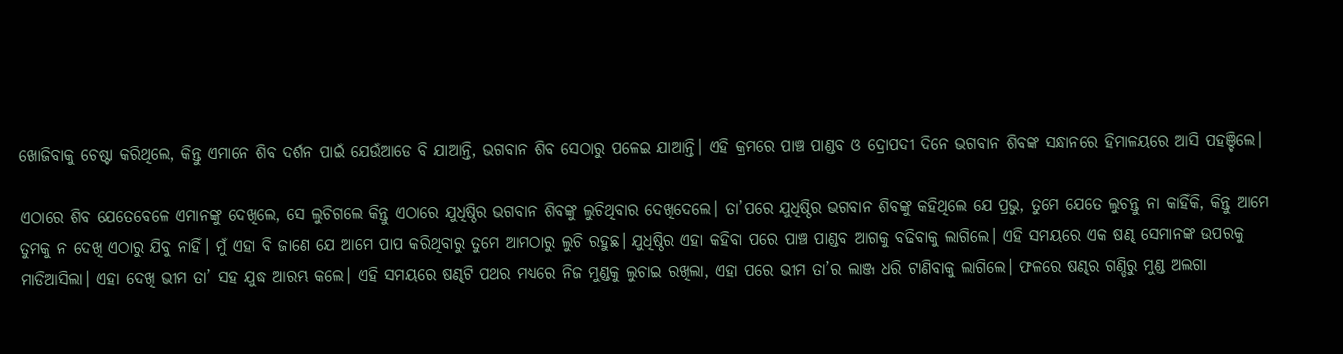ଖୋଜିବାକୁ ଚେଷ୍ଟା କରିଥିଲେ, କିନ୍ତୁ ଏମାନେ ଶିବ ଦର୍ଶନ ପାଇଁ ଯେଉଁଆଡେ ବି ଯାଆନ୍ତି, ଭଗବାନ ଶିବ ସେଠାରୁ ପଳେଇ ଯାଆନ୍ତି। ଏହି କ୍ରମରେ ପାଞ୍ଚ ପାଣ୍ଡବ ଓ ଦ୍ରୋପଦୀ ଦିନେ ଭଗବାନ ଶିବଙ୍କ ସନ୍ଧାନରେ ହିମାଳୟରେ ଆସି ପହଞ୍ଚିଲେ।

ଏଠାରେ ଶିବ ଯେତେବେଳେ ଏମାନଙ୍କୁ ଦେଖିଲେ, ସେ ଲୁଚିଗଲେ କିନ୍ତୁ ଏଠାରେ ଯୁଧିଷ୍ଠିର ଭଗବାନ ଶିବଙ୍କୁ ଲୁଚିଥିବାର ଦେଖିଦେଲେ। ତା’ପରେ ଯୁଧିଷ୍ଠିର ଭଗବାନ ଶିବଙ୍କୁ କହିଥିଲେ ଯେ ପ୍ରଭୁ, ତୁମେ ଯେତେ ଲୁଚନ୍ତୁ ନା କାହିଁକି, କିନ୍ତୁ ଆମେ ତୁମକୁ ନ ଦେଖି ଏଠାରୁ ଯିବୁ ନାହିଁ। ମୁଁ ଏହା ବି ଜାଣେ ଯେ ଆମେ ପାପ କରିଥିବାରୁ ତୁମେ ଆମଠାରୁ ଲୁଚି ରହୁଛ। ଯୁଧିଷ୍ଠିର ଏହା କହିବା ପରେ ପାଞ୍ଚ ପାଣ୍ଡବ ଆଗକୁ ବଢିବାକୁ ଲାଗିଲେ। ଏହି ସମୟରେ ଏକ ଷଣ୍ଢ ସେମାନଙ୍କ ଉପରକୁ ମାଡିଆସିଲା। ଏହା ଦେଖି ଭୀମ ତା’ ସହ ଯୁଦ୍ଧ ଆରମ୍ଭ କଲେ। ଏହି ସମୟରେ ଷଣ୍ଢଟି ପଥର ମଧ୍ୟରେ ନିଜ ମୁଣ୍ଡକୁ ଲୁଚାଇ ରଖିଲା, ଏହା ପରେ ଭୀମ ତା’ର ଲାଞ୍ଜ ଧରି ଟାଣିବାକୁ ଲାଗିଲେ। ଫଳରେ ଷଣ୍ଢର ଗଣ୍ଡିରୁ ମୁଣ୍ଡ ଅଲଗା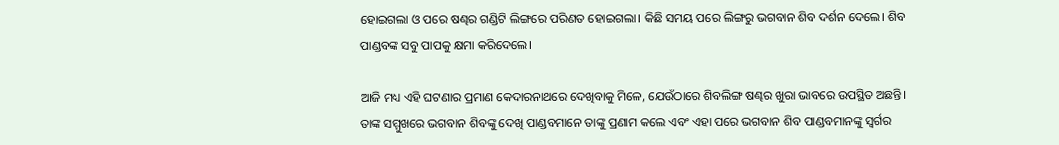ହୋଇଗଲା ଓ ପରେ ଷଣ୍ଢର ଗଣ୍ଡିଟି ଲିଙ୍ଗରେ ପରିଣତ ହୋଇଗଲା। କିଛି ସମୟ ପରେ ଲିଙ୍ଗରୁ ଭଗବାନ ଶିବ ଦର୍ଶନ ଦେଲେ। ଶିବ ପାଣ୍ଡବଙ୍କ ସବୁ ପାପକୁ କ୍ଷମା କରିଦେଲେ।

ଆଜି ମଧ୍ୟ ଏହି ଘଟଣାର ପ୍ରମାଣ କେଦାରନାଥରେ ଦେଖିବାକୁ ମିଳେ, ଯେଉଁଠାରେ ଶିବଲିଙ୍ଗ ଷଣ୍ଢର ଖୁରା ଭାବରେ ଉପସ୍ଥିତ ଅଛନ୍ତି। ତାଙ୍କ ସମ୍ମୁଖରେ ଭଗବାନ ଶିବଙ୍କୁ ଦେଖି ପାଣ୍ଡବମାନେ ତାଙ୍କୁ ପ୍ରଣାମ କଲେ ଏବଂ ଏହା ପରେ ଭଗବାନ ଶିବ ପାଣ୍ଡବମାନଙ୍କୁ ସ୍ୱର୍ଗର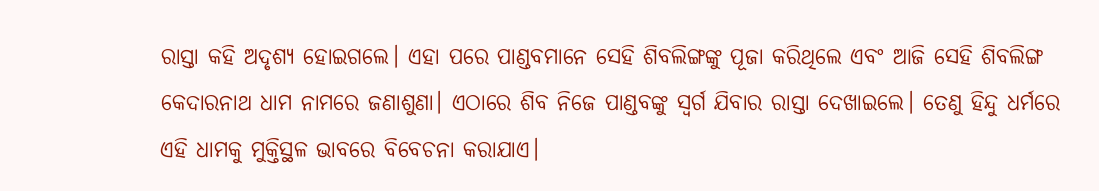ରାସ୍ତା କହି ଅଦୃଶ୍ୟ ହୋଇଗଲେ। ଏହା ପରେ ପାଣ୍ଡବମାନେ ସେହି ଶିବଲିଙ୍ଗଙ୍କୁ ପୂଜା କରିଥିଲେ ଏବଂ ଆଜି ସେହି ଶିବଲିଙ୍ଗ କେଦାରନାଥ ଧାମ ନାମରେ ଜଣାଶୁଣା। ଏଠାରେ ଶିବ ନିଜେ ପାଣ୍ଡବଙ୍କୁ ସ୍ୱର୍ଗ ଯିବାର ରାସ୍ତା ଦେଖାଇଲେ। ତେଣୁ ହିନ୍ଦୁ ଧର୍ମରେ ଏହି ଧାମକୁ ମୁକ୍ତିସ୍ଥଳ ଭାବରେ ବିବେଚନା କରାଯାଏ।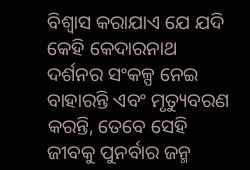ବିଶ୍ୱାସ କରାଯାଏ ଯେ ଯଦି କେହି କେଦାରନାଥ ଦର୍ଶନର ସଂକଳ୍ପ ନେଇ ବାହାରନ୍ତି ଏବଂ ମୃତ୍ୟୁବରଣ କରନ୍ତି, ତେବେ ସେହି ଜୀବକୁ ପୁନର୍ବାର ଜନ୍ମ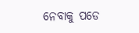ନେବାକୁ ପଡେ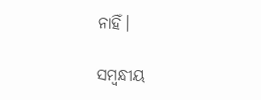ନାହିଁ।

ସମ୍ବନ୍ଧୀୟ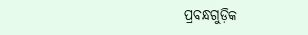ପ୍ରବନ୍ଧଗୁଡ଼ିକ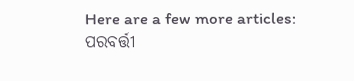Here are a few more articles:
ପରବର୍ତ୍ତୀ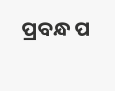ପ୍ରବନ୍ଧ ପ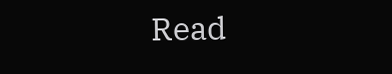Read